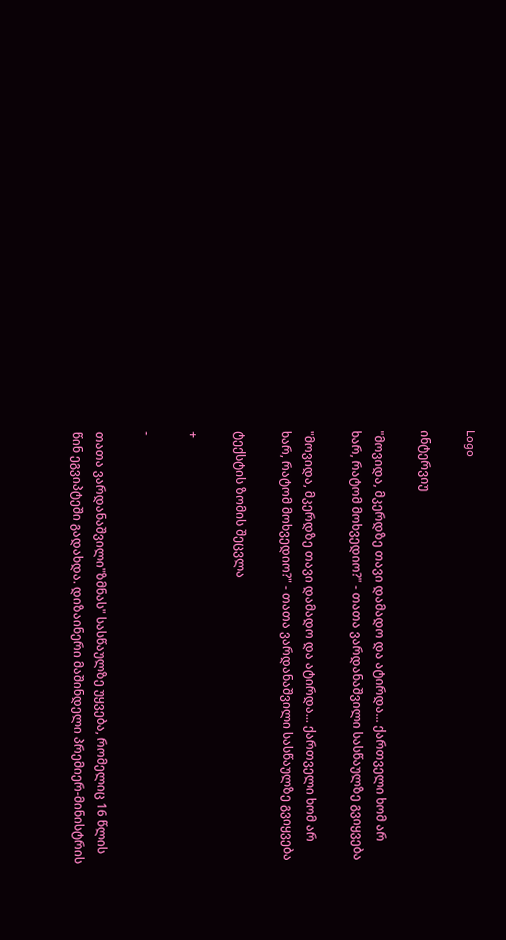Logo

ინტერვიუ

"მოვიდა, მკერდზე თავი დამადო და ატირდა... ქართველი ხომ არ ხარ, რატომ მოხვედიო?" - თათა ვარდანაშვილი სასწაულზე გვიყვება

"მოვიდა, მკერდზე თავი დამადო და ატირდა... ქართველი ხომ არ ხარ, რატომ მოხვედიო?" - თათა ვარდანაშვილი სასწაულზე გვიყვება

ტექსტის ზომის შეცვლა

+

-

თათა ვარდანაშვილი"ზმნას" სასწაულზე უყვება, რომელიც 16 წლის წინ ეგვიპტეში გადახდა. დიზაინერი მაშინდელი პრემიერ-მინისტრის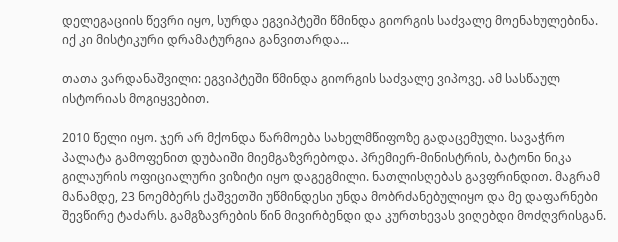დელეგაციის წევრი იყო, სურდა ეგვიპტეში წმინდა გიორგის საძვალე მოენახულებინა. იქ კი მისტიკური დრამატურგია განვითარდა...

თათა ვარდანაშვილი: ეგვიპტეში წმინდა გიორგის საძვალე ვიპოვე. ამ სასწაულ ისტორიას მოგიყვებით.

2010 წელი იყო. ჯერ არ მქონდა წარმოება სახელმწიფოზე გადაცემული. სავაჭრო პალატა გამოფენით დუბაიში მიემგაზვრებოდა. პრემიერ-მინისტრის, ბატონი ნიკა გილაურის ოფიციალური ვიზიტი იყო დაგეგმილი. ნათლისღებას გავფრინდით. მაგრამ მანამდე, 23 ნოემბერს ქაშვეთში უწმინდესი უნდა მობრძანებულიყო და მე დაფარნები შევწირე ტაძარს. გამგზავრების წინ მივირბენდი და კურთხევას ვიღებდი მოძღვრისგან.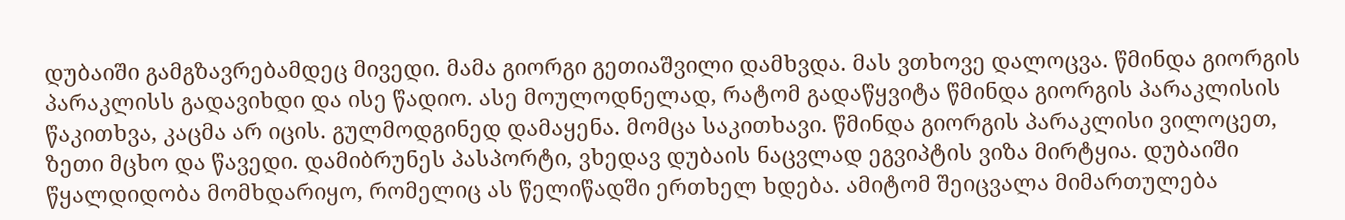დუბაიში გამგზავრებამდეც მივედი. მამა გიორგი გეთიაშვილი დამხვდა. მას ვთხოვე დალოცვა. წმინდა გიორგის პარაკლისს გადავიხდი და ისე წადიო. ასე მოულოდნელად, რატომ გადაწყვიტა წმინდა გიორგის პარაკლისის წაკითხვა, კაცმა არ იცის. გულმოდგინედ დამაყენა. მომცა საკითხავი. წმინდა გიორგის პარაკლისი ვილოცეთ, ზეთი მცხო და წავედი. დამიბრუნეს პასპორტი, ვხედავ დუბაის ნაცვლად ეგვიპტის ვიზა მირტყია. დუბაიში წყალდიდობა მომხდარიყო, რომელიც ას წელიწადში ერთხელ ხდება. ამიტომ შეიცვალა მიმართულება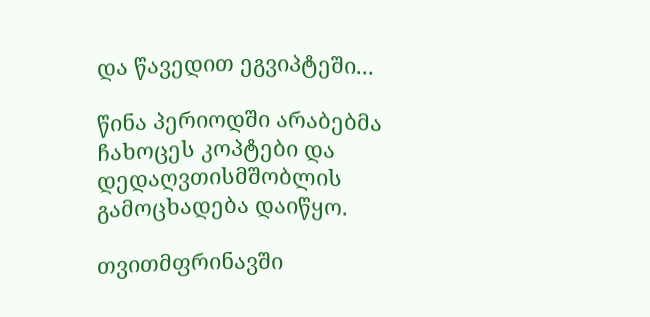და წავედით ეგვიპტეში...

წინა პერიოდში არაბებმა ჩახოცეს კოპტები და დედაღვთისმშობლის გამოცხადება დაიწყო.

თვითმფრინავში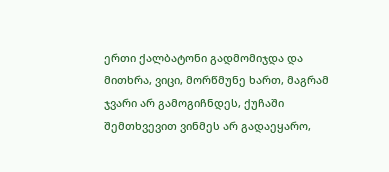ერთი ქალბატონი გადმომიჯდა და მითხრა, ვიცი, მორწმუნე ხართ, მაგრამ ჯვარი არ გამოგიჩნდეს, ქუჩაში შემთხვევით ვინმეს არ გადაეყარო,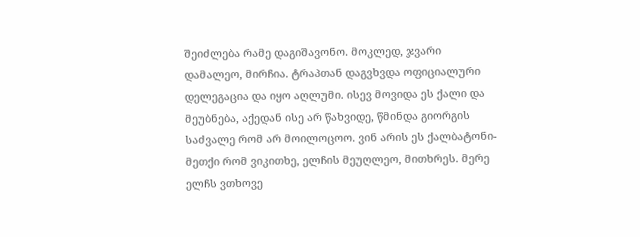შეიძლება რამე დაგიშავონო. მოკლედ, ჯვარი დამალეო, მირჩია. ტრაპთან დაგვხვდა ოფიციალური დელეგაცია და იყო აღლუმი. ისევ მოვიდა ეს ქალი და მეუბნება, აქედან ისე არ წახვიდე, წმინდა გიორგის საძვალე რომ არ მოილოცოო. ვინ არის ეს ქალბატონი-მეთქი რომ ვიკითხე, ელჩის მეუღლეო, მითხრეს. მერე ელჩს ვთხოვე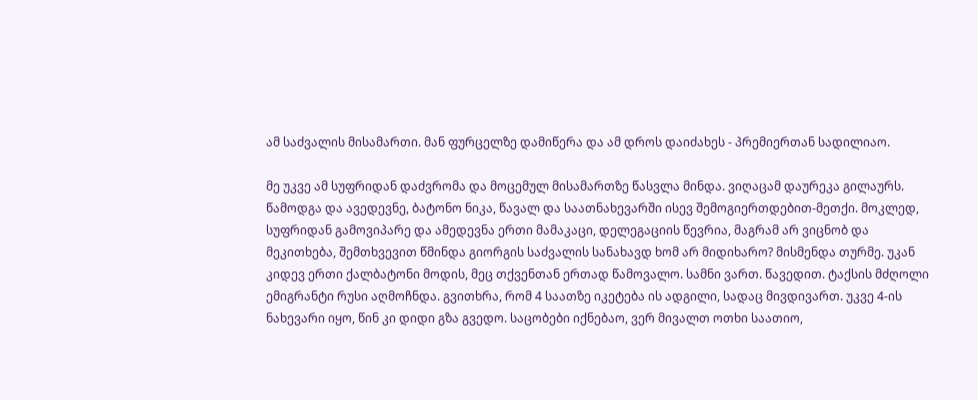ამ საძვალის მისამართი. მან ფურცელზე დამიწერა და ამ დროს დაიძახეს - პრემიერთან სადილიაო.

მე უკვე ამ სუფრიდან დაძვრომა და მოცემულ მისამართზე წასვლა მინდა. ვიღაცამ დაურეკა გილაურს. წამოდგა და ავედევნე, ბატონო ნიკა, წავალ და საათნახევარში ისევ შემოგიერთდებით-მეთქი. მოკლედ, სუფრიდან გამოვიპარე და ამედევნა ერთი მამაკაცი, დელეგაციის წევრია, მაგრამ არ ვიცნობ და მეკითხება, შემთხვევით წმინდა გიორგის საძვალის სანახავდ ხომ არ მიდიხარო? მისმენდა თურმე. უკან კიდევ ერთი ქალბატონი მოდის, მეც თქვენთან ერთად წამოვალო. სამნი ვართ. წავედით. ტაქსის მძღოლი ემიგრანტი რუსი აღმოჩნდა. გვითხრა, რომ 4 საათზე იკეტება ის ადგილი, სადაც მივდივართ. უკვე 4-ის ნახევარი იყო, წინ კი დიდი გზა გვედო. საცობები იქნებაო, ვერ მივალთ ოთხი საათიო,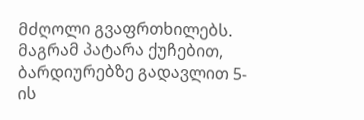მძღოლი გვაფრთხილებს. მაგრამ პატარა ქუჩებით, ბარდიურებზე გადავლით 5-ის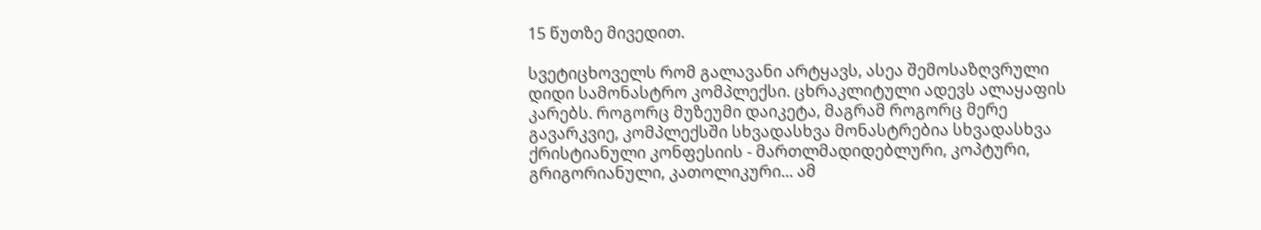15 წუთზე მივედით.

სვეტიცხოველს რომ გალავანი არტყავს, ასეა შემოსაზღვრული დიდი სამონასტრო კომპლექსი. ცხრაკლიტული ადევს ალაყაფის კარებს. როგორც მუზეუმი დაიკეტა, მაგრამ როგორც მერე გავარკვიე, კომპლექსში სხვადასხვა მონასტრებია სხვადასხვა ქრისტიანული კონფესიის - მართლმადიდებლური, კოპტური, გრიგორიანული, კათოლიკური... ამ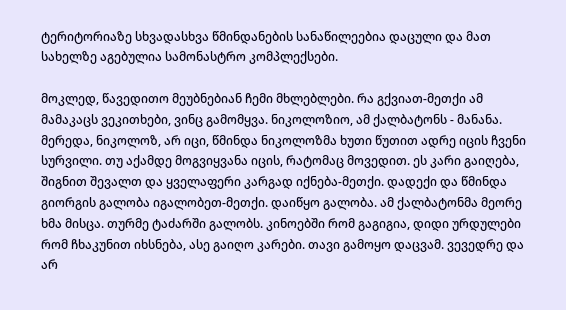ტერიტორიაზე სხვადასხვა წმინდანების სანაწილეებია დაცული და მათ სახელზე აგებულია სამონასტრო კომპლექსები.

მოკლედ, წავედითო მეუბნებიან ჩემი მხლებლები. რა გქვიათ-მეთქი ამ მამაკაცს ვეკითხები, ვინც გამომყვა. ნიკოლოზიო, ამ ქალბატონს - მანანა. მერედა, ნიკოლოზ, არ იცი, წმინდა ნიკოლოზმა ხუთი წუთით ადრე იცის ჩვენი სურვილი. თუ აქამდე მოგვიყვანა იცის, რატომაც მოვედით. ეს კარი გაიღება, შიგნით შევალთ და ყველაფერი კარგად იქნება-მეთქი. დადექი და წმინდა გიორგის გალობა იგალობეთ-მეთქი. დაიწყო გალობა. ამ ქალბატონმა მეორე ხმა მისცა. თურმე ტაძარში გალობს. კინოებში რომ გაგიგია, დიდი ურდულები რომ ჩხაკუნით იხსნება, ასე გაიღო კარები. თავი გამოყო დაცვამ. ვევედრე და არ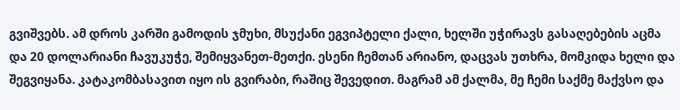გვიშვებს. ამ დროს კარში გამოდის ჯმუხი, მსუქანი ეგვიპტელი ქალი, ხელში უჭირავს გასაღებების აცმა და 20 დოლარიანი ჩავუკუჭე, შემიყვანეთ-მეთქი. ესენი ჩემთან არიანო, დაცვას უთხრა, მომკიდა ხელი და შეგვიყანა. კატაკომბასავით იყო ის გვირაბი, რაშიც შევედით. მაგრამ ამ ქალმა, მე ჩემი საქმე მაქვსო და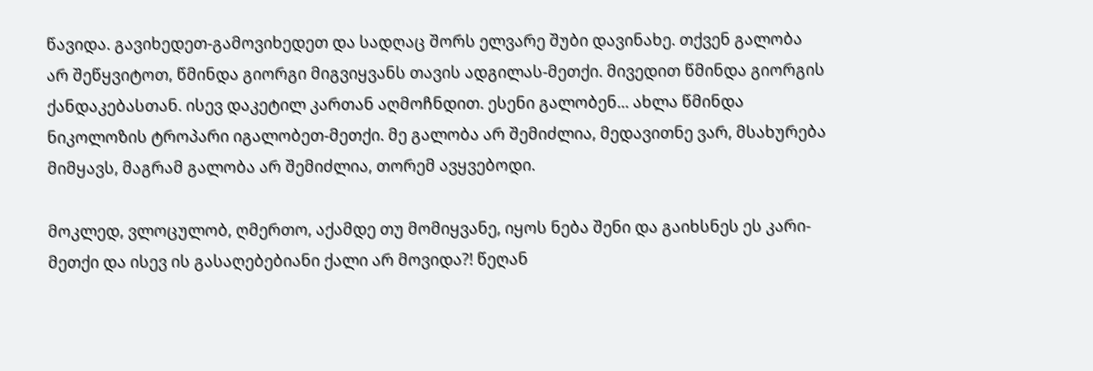წავიდა. გავიხედეთ-გამოვიხედეთ და სადღაც შორს ელვარე შუბი დავინახე. თქვენ გალობა არ შეწყვიტოთ, წმინდა გიორგი მიგვიყვანს თავის ადგილას-მეთქი. მივედით წმინდა გიორგის ქანდაკებასთან. ისევ დაკეტილ კართან აღმოჩნდით. ესენი გალობენ... ახლა წმინდა ნიკოლოზის ტროპარი იგალობეთ-მეთქი. მე გალობა არ შემიძლია, მედავითნე ვარ, მსახურება მიმყავს, მაგრამ გალობა არ შემიძლია, თორემ ავყვებოდი.

მოკლედ, ვლოცულობ, ღმერთო, აქამდე თუ მომიყვანე, იყოს ნება შენი და გაიხსნეს ეს კარი-მეთქი და ისევ ის გასაღებებიანი ქალი არ მოვიდა?! წეღან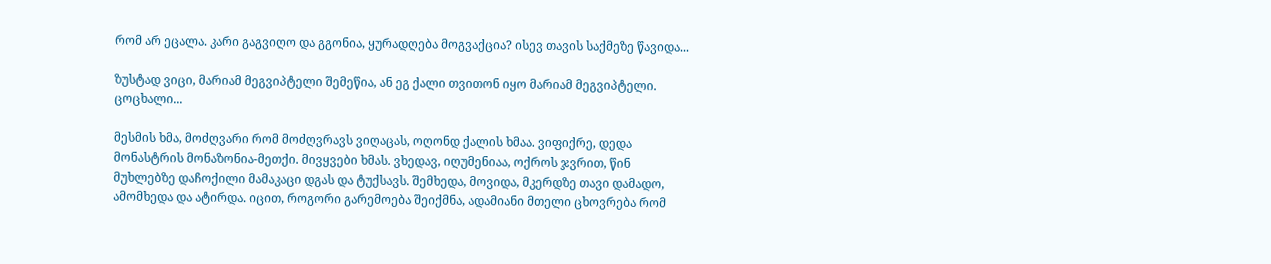რომ არ ეცალა. კარი გაგვიღო და გგონია, ყურადღება მოგვაქცია? ისევ თავის საქმეზე წავიდა...

ზუსტად ვიცი, მარიამ მეგვიპტელი შემეწია, ან ეგ ქალი თვითონ იყო მარიამ მეგვიპტელი. ცოცხალი...

მესმის ხმა, მოძღვარი რომ მოძღვრავს ვიღაცას, ოღონდ ქალის ხმაა. ვიფიქრე, დედა მონასტრის მონაზონია-მეთქი. მივყვები ხმას. ვხედავ, იღუმენიაა, ოქროს ჯვრით, წინ მუხლებზე დაჩოქილი მამაკაცი დგას და ტუქსავს. შემხედა, მოვიდა, მკერდზე თავი დამადო, ამომხედა და ატირდა. იცით, როგორი გარემოება შეიქმნა, ადამიანი მთელი ცხოვრება რომ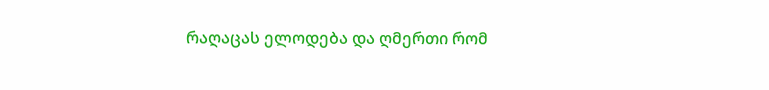რაღაცას ელოდება და ღმერთი რომ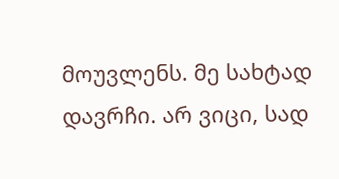მოუვლენს. მე სახტად დავრჩი. არ ვიცი, სად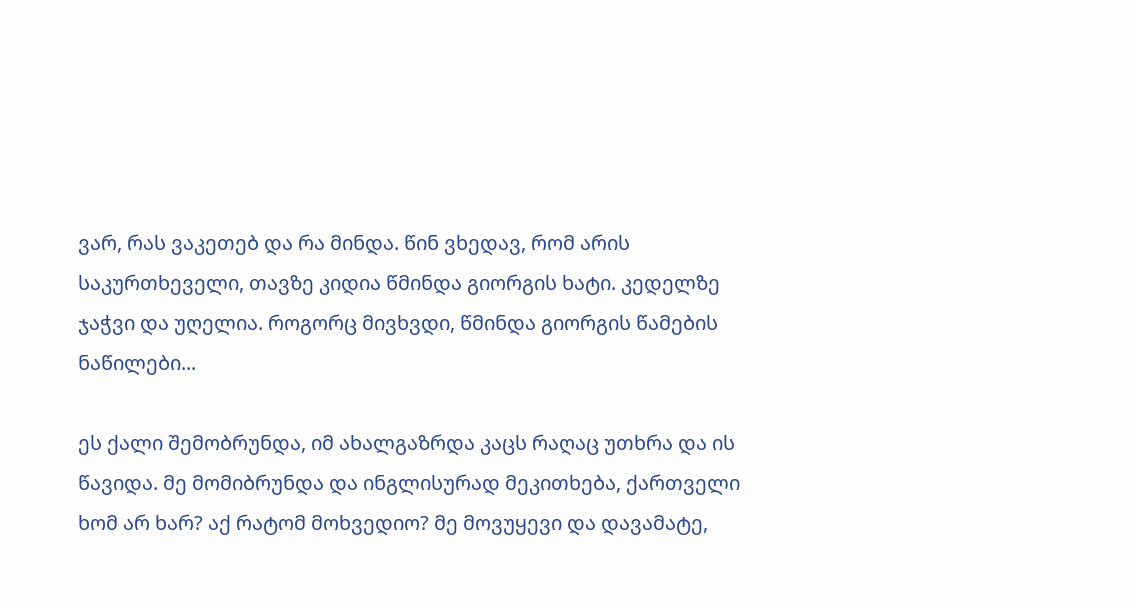ვარ, რას ვაკეთებ და რა მინდა. წინ ვხედავ, რომ არის საკურთხეველი, თავზე კიდია წმინდა გიორგის ხატი. კედელზე ჯაჭვი და უღელია. როგორც მივხვდი, წმინდა გიორგის წამების ნაწილები...

ეს ქალი შემობრუნდა, იმ ახალგაზრდა კაცს რაღაც უთხრა და ის წავიდა. მე მომიბრუნდა და ინგლისურად მეკითხება, ქართველი ხომ არ ხარ? აქ რატომ მოხვედიო? მე მოვუყევი და დავამატე,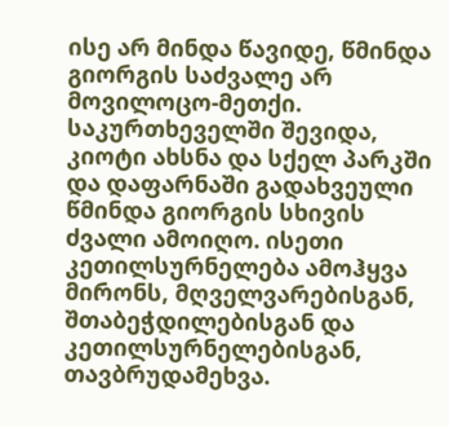ისე არ მინდა წავიდე, წმინდა გიორგის საძვალე არ მოვილოცო-მეთქი. საკურთხეველში შევიდა, კიოტი ახსნა და სქელ პარკში და დაფარნაში გადახვეული წმინდა გიორგის სხივის ძვალი ამოიღო. ისეთი კეთილსურნელება ამოჰყვა მირონს, მღველვარებისგან, შთაბეჭდილებისგან და კეთილსურნელებისგან, თავბრუდამეხვა.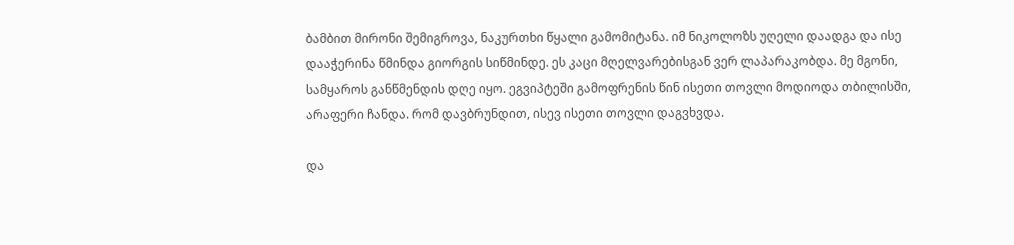ბამბით მირონი შემიგროვა, ნაკურთხი წყალი გამომიტანა. იმ ნიკოლოზს უღელი დაადგა და ისე დააჭერინა წმინდა გიორგის სიწმინდე. ეს კაცი მღელვარებისგან ვერ ლაპარაკობდა. მე მგონი, სამყაროს განწმენდის დღე იყო. ეგვიპტეში გამოფრენის წინ ისეთი თოვლი მოდიოდა თბილისში, არაფერი ჩანდა. რომ დავბრუნდით, ისევ ისეთი თოვლი დაგვხვდა.

და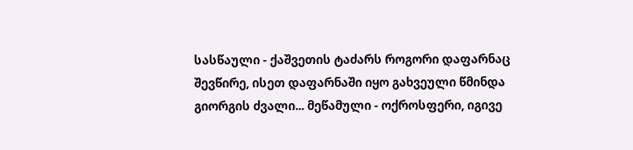სასწაული - ქაშვეთის ტაძარს როგორი დაფარნაც შევწირე, ისეთ დაფარნაში იყო გახვეული წმინდა გიორგის ძვალი... მეწამული - ოქროსფერი, იგივე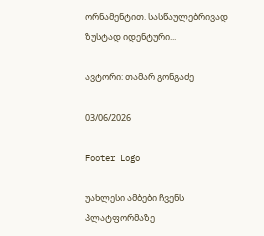ორნამენტით. სასწაულებრივად ზუსტად იდენტური...

ავტორი: თამარ გონგაძე

03/06/2026

Footer Logo

უახლესი ამბები ჩვენს
პლატფორმაზე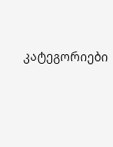კატეგორიები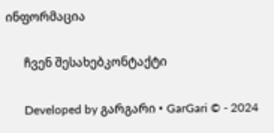ინფორმაცია

      ჩვენ შესახებკონტაქტი

      Developed by გარგარი • GarGari © - 2024